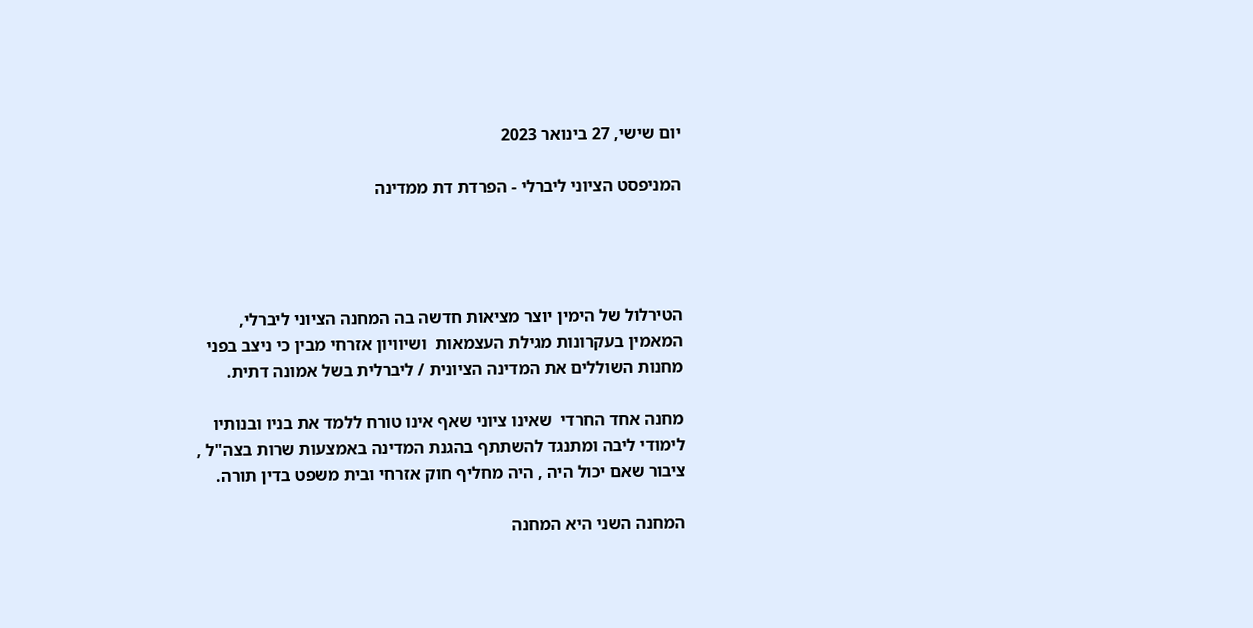יום שישי, 27 בינואר 2023

המניפסט הציוני ליברלי - הפרדת דת ממדינה




הטירלול של הימין יוצר מציאות חדשה בה המחנה הציוני ליברלי, המאמין בעקרונות מגילת העצמאות  ושיוויון אזרחי מבין כי ניצב בפני מחנות השוללים את המדינה הציונית / ליברלית בשל אמונה דתית.

מחנה אחד החרדי  שאינו ציוני שאף אינו טורח ללמד את בניו ובנותיו לימודי ליבה ומתנגד להשתתף בהגנת המדינה באמצעות שרות בצה"ל , ציבור שאם יכול היה , היה מחליף חוק אזרחי ובית משפט בדין תורה.

המחנה השני היא המחנה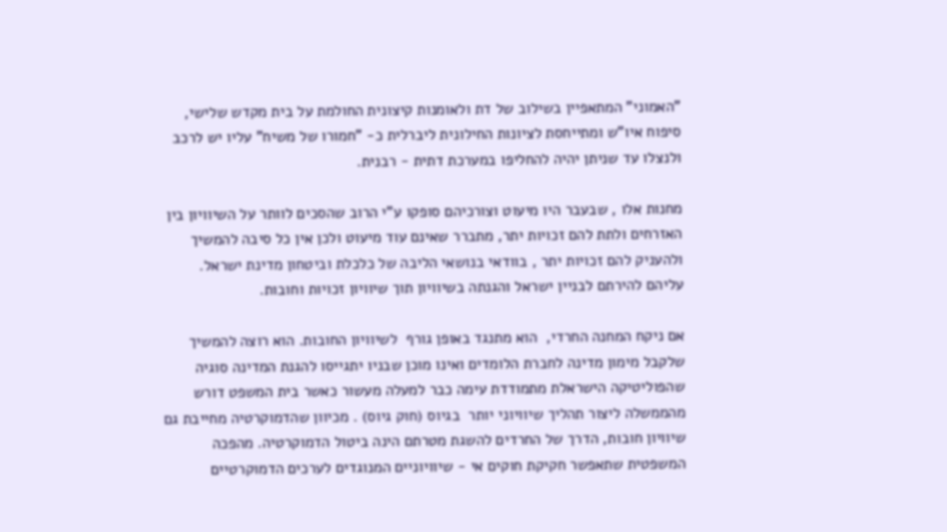"האמוני" המתאפיין בשילוב של דת ולאומנות קיצונית החולמת על בית מקדש שלישי, סיפוח איו"ש ומתייחסת לציונות החילונית ליברלית כ- "חמורו של משיח" עליו יש לרכב ולנצלו עד שניתן יהיה להחליפו במערכת דתית - רבנית.

מחנות אלו , שבעבר היו מיעוט וצורכיהם סופקו ע"י הרוב שהסכים לוותר על השיוויון בין האזרחים ולתת להם זכויות יתר, מתברר שאינם עוד מיעוט ולכן אין כל סיבה להמשיך ולהעניק להם זכויות יתר , בוודאי בנושאי הליבה של כלכלת וביטחון מדינת ישראל. עליהם להירתם לבניין ישראל והגנתה בשיוויון תוך שיוויון זכויות וחובות.

אם ניקח המחנה החרדי,  הוא מתנגד באופן גורף  לשיוויון החובות. הוא רוצה להמשיך שלקבל מימון מדינה לחברת הלומדים ואינו מוכן שבניו יתגייסו להגנת המדינה סוגיה שהפוליטיקה הישראלת מתמודדת עימה כבר למעלה מעשור כאשר בית המשפט דורש מהממשלה ליצור תהליך שיוויוני יותר  בגיוס (חוק גיוס) . מכיוון שהדמוקרטיה מחייבת גם שיוויון חובות, הדרך של החרדים להשגת מטרתם הינה ביטול הדמוקרטיה. מהפכה המשפטית שתאפשר חקיקת חוקים אי - שיוויוניים המנוגדים לערכים הדמוקרטיים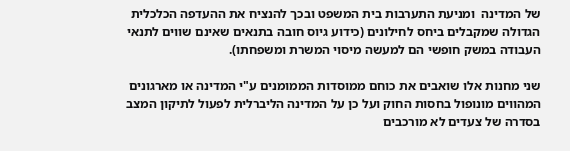של המדינה  ומניעת התערבות בית המשפט ובכך להנציח את ההעדפה הכלכלית הגדולה שמקבלים ביחס לחילונים (כידוע גיוס חובה בתנאים שאינם שווים לתנאי העבודה במשק חופשי הם למעשה מיסוי המשרת ומשפחתו).

שני מחנות אלו שואבים את כוחם ממוסדות הממומנים ע"י המדינה או מארגונים המהווים מונופול בחסות החוק ועל כן על המדינה הליברלית לפעול לתיקון המצב בסדרה של צעדים לא מורכבים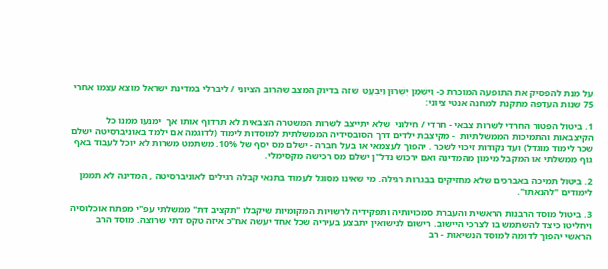על מנת להפסיק את התופעה המוכרת כ- וַיִּשְׁמַן יְשֻׁרוּן וַיִּבְעָט  שזה בדיוק המצב שהרוב הציוני / ליברלי במדינת ישראל מוצא עצמו אחרי 75 שנות העדפה מתקנת למחנה אנטי ציוני:

1. ביטול הפטור החרדי לשרות צבאי - חרדי / חילוני  שלא יתייצב לשרות המשטרה הצבאית לא תרדוף אותו אך  ימנעו ממנו כל הקיצבאות והתמיכות הממשלתיות  - מקיצבת ילדים דרך הסובסידיה הממשלתית למוסדות לימוד (לדוגמה אם ילמד באוניברסיטה ישלם שכר לימוד מוגדל) ועד נקודות זיכוי לשכר . יהפוך לעצמאי או בעל חברה - ישלם מס יסף של 10%. משתמט משרות לא יוכל לעבוד באף גוף ממשלתי או המקבל מימון מהמדינה ואם ירכוש נדל"ן ישלם מס רכישה מקסימלי.

2. ביטול תמיכה באברכים שלא מחזיקים בבגרות רגילה. מי שאינו מסוגל לעמוד בתנאי קבלה רגילים לאוניברסיטה , המדינה לא תממן לימודים "להנאתו".

3. ביטול מוסד הרבנות הראשית והעברת סמכויותיה ותפקידיה לרשויות המקומיות שיקבלו "תקציב דת" ממשלתי עפ"י מפתח אוכלוסיה ויחליטו כיצד להשתמש בו לצרכי היישוב. רישום לנישואין יתבצע בעיריה שכל אחד יעשה אח"כ איזה טקס דתי שרוצה. מוסד הרב הראשי יהפוך לדומה למוסד הנשיאות - רב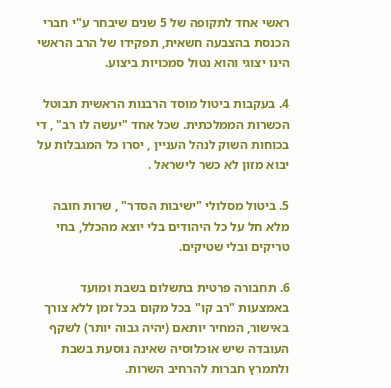ראשי אחד לתקופה של 5 שנים שיבחר ע"י חברי הכנסת בהצבעה חשאית, תפקידו של הרב הראשי הינו יצוגי והוא נטול סמכויות ביצוע.

4. בעקבות ביטול מוסד הרבנות הראשית תבוטל הכשרות הממלכתית. שכל אחד "יעשה לו רב" , די בכוחות השוק לנהל העניין , יסרו כל המגבלות על יבוא מזון לא כשר לישראל .

5. ביטול מסלולי "ישיבות הסדר" , שרות חובה מלא חל על כל היהודים בלי יוצא מהכלל, בחי טריקים ובלי שטיקים.

6. תחבורה פרטית בתשלום בשבת ומועד באמצעות "רב קו" בכל מקום בכל זמן ללא צורך באישור, המחיר יותאם (יהיה גבוה יותר) לשקף העובדה שיש אוכלוסיה שאינה נוסעת בשבת ולתמרץ חברות להרחיב השרות.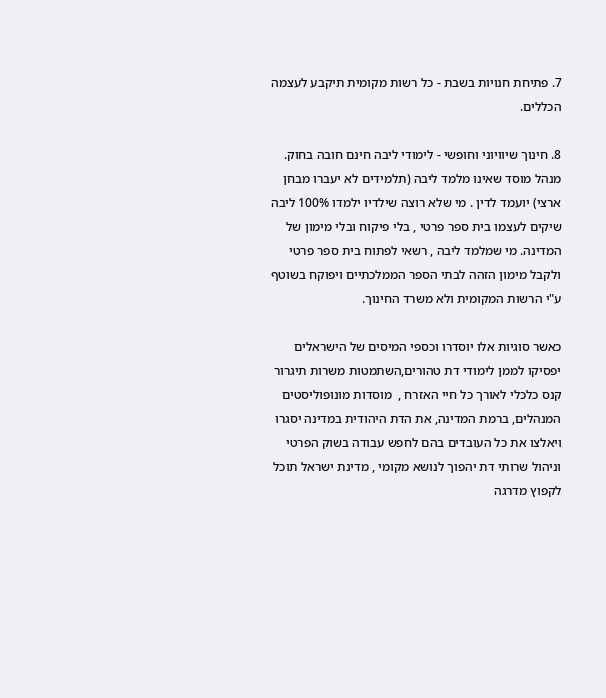7. פתיחת חנויות בשבת - כל רשות מקומית תיקבע לעצמה הכללים.

8. חינוך שיוויוני וחופשי - לימודי ליבה חינם חובה בחוק. מנהל מוסד שאינו מלמד ליבה (תלמידים לא יעברו מבחן ארצי) יועמד לדין . מי שלא רוצה שילדיו ילמדו 100% ליבה  שיקים לעצמו בית ספר פרטי , בלי פיקוח ובלי מימון של המדינה. מי שמלמד ליבה , רשאי לפתוח בית ספר פרטי ולקבל מימון הזהה לבתי הספר הממלכתיים ויפוקח בשוטף ע"י הרשות המקומית ולא משרד החינוך.

כאשר סוגיות אלו יוסדרו וכספי המיסים של הישראלים יפסיקו לממן לימודי דת טהורים,השתמטות משרות תיגרור קנס כלכלי לאורך כל חיי האזרח ,  מוסדות מונופוליסטים המנהלים, ברמת המדינה, את הדת היהודית במדינה יסגרו ויאלצו את כל העובדים בהם לחפש עבודה בשוק הפרטי  וניהול שרותי דת יהפוך לנושא מקומי , מדינת ישראל תוכל לקפוץ מדרגה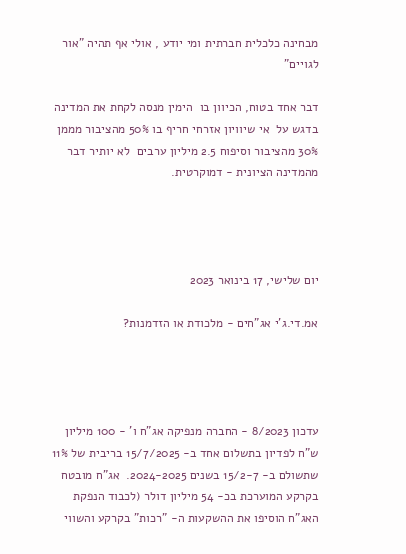מבחינה כלכלית חברתית ומי יודע , אולי אף תהיה "אור לגויים"

דבר אחד בטוח, הכיוון בו  הימין מנסה לקחת את המדינה בדגש על  אי שיוויון אזרחי חריף בו 50% מהציבור מממן 30% מהציבור וסיפוח 2.5 מיליון ערבים  לא יותיר דבר מהמדינה הציונית - דמוקרטית.




יום שלישי, 17 בינואר 2023

אמ.די.ג'י אג"חים - מלכודת או הזדמנות?




עדכון 8/2023 - החברה מנפיקה אג"ח ו' - 100 מיליון ש"ח לפדיון בתשלום אחד ב- 15/7/2025 בריבית של 11% שתשולם ב- 15/2-7 בשנים 2024-2025.  אג"ח מובטח בקרקע המוערכת בכ- 54 מיליון דולר (לכבוד הנפקת האג"ח הוסיפו את ההשקעות ה- "רכות" בקרקע והשווי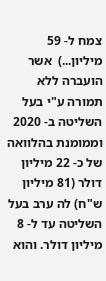צמח ל- 59 מיליון...)  אשר הועברה ללא תמורה ע"י בעל השליטה ב- 2020 וממומנת בהלוואה של כ- 22 מיליון דולר (81 מיליון ש"ח) לה ערב בעל השליטה עד ל- 8 מיליון דולר. והוא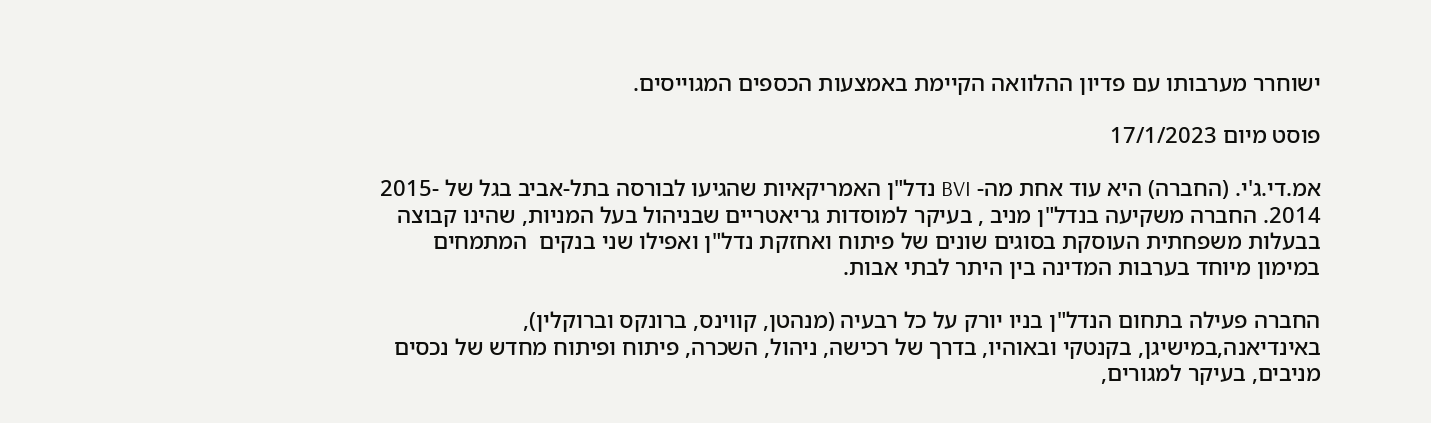ישוחרר מערבותו עם פדיון ההלוואה הקיימת באמצעות הכספים המגוייסים.

פוסט מיום 17/1/2023

אמ.די.ג'י. (החברה) היא עוד אחת מה- BVI נדל"ן האמריקאיות שהגיעו לבורסה בתל-אביב בגל של -2015 2014. החברה משקיעה בנדל"ן מניב , בעיקר למוסדות גריאטריים שבניהול בעל המניות, שהינו קבוצה בבעלות משפחתית העוסקת בסוגים שונים של פיתוח ואחזקת נדל"ן ואפילו שני בנקים  המתמחים במימון מיוחד בערבות המדינה בין היתר לבתי אבות.

החברה פעילה בתחום הנדל"ן בניו יורק על כל רבעיה (מנהטן, קווינס, ברונקס וברוקלין), באינדיאנה,במישיגן, בקנטקי ובאוהיו, בדרך של רכישה, ניהול, השכרה, פיתוח ופיתוח מחדש של נכסים מניבים, בעיקר למגורים,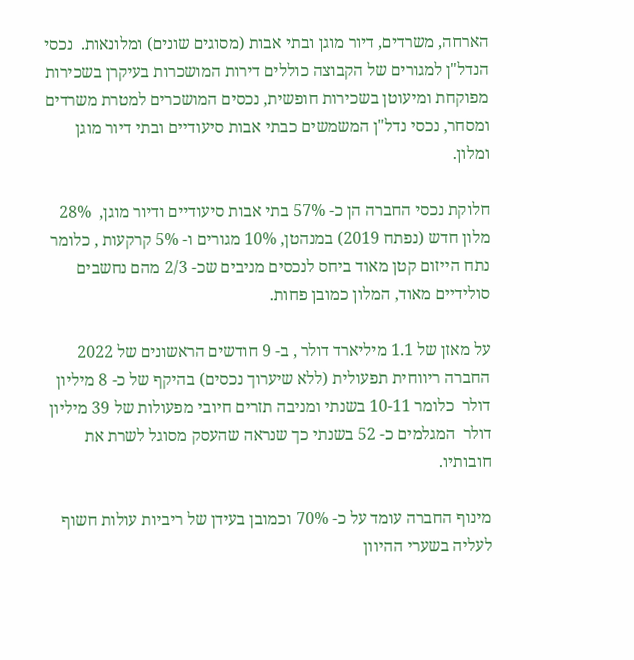הארחה, משרדים, דיור מוגן ובתי אבות (מסוגים שונים) ומלונאות.  נכסי הנדל"ן למגורים של הקבוצה כוללים דירות המושכרות בעיקרן בשכירות מפוקחת ומיעוטן בשכירות חופשית, נכסים המושכרים למטרת משרדים ומסחר, נכסי נדל"ן המשמשים כבתי אבות סיעודיים ובתי דיור מוגן ומלון.

חלוקת נכסי החברה הן כ- 57% בתי אבות סיעודיים ודיור מוגן,  28% מלון חדש (נפתח 2019) במנהטן, 10% מגורים ו- 5% קרקעות , כלומר נתח הייזום קטן מאוד ביחס לנכסים מניבים שכ- 2/3 מהם נחשבים סולידיים מאוד, המלון כמובן פחות.

על מאזן של 1.1 מיליארד דולר , ב- 9 חודשים הראשונים של 2022 החברה ריווחית תפעולית (ללא שיערוך נכסים) בהיקף של כ- 8 מיליון דולר  כלומר 10-11 בשנתי ומניבה תזרים חיובי מפעולות של 39 מיליון דולר  המגלמים כ- 52 בשנתי כך שנראה שהעסק מסוגל לשרת את חובותיו.

מינוף החברה עומד על כ- 70% וכמובן בעידן של ריביות עולות חשוף לעליה בשערי ההיוון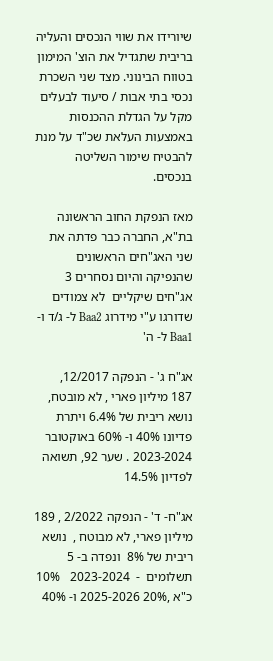שיורידו את שווי הנכסים והעליה בריבית שתגדיל את הוצ' המימון בטווח הבינוני. מצד שני השכרת נכסי בתי אבות / סיעוד לבעלים מקל על הגדלת ההכנסות באמצעות העלאת שכ"ד על מנת להבטיח שימור השליטה בנכסים.

מאז הנפקת החוב הראשונה בת"א, החברה כבר פדתה את שני האג"חים הראשונים שהנפיקה והיום נסחרים 3 אג"חים שיקליים  לא צמודים שדורגו ע"י מידרוג Baa2 ל- ג/ד ו- Baa1 ל- ה'

אג"ח ג' - הנפקה 12/2017,  187 מיליון פארי , לא מובטח, נושא ריבית של 6.4% ויתרת פדיונו 40% ו- 60% באוקטובר  2023-2024 . שער 92, תשואה לפדיון 14.5%

אג"ח- ד' - הנפקה 2/2022 , 189 מיליון פארי, לא מבוטח ,  נושא ריבית של 8%  ונפדה ב- 5 תשלומים  -  2023-2024   10% כ"א ,20% 2025-2026 ו- 40%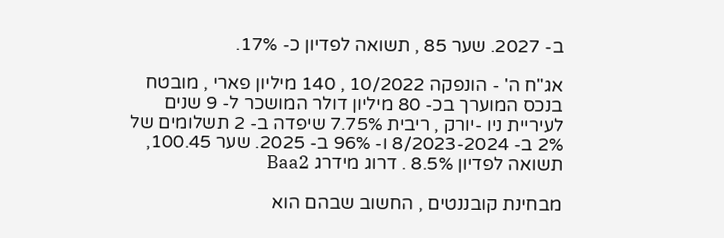ב- 2027. שער 85 , תשואה לפדיון כ- 17%.

אג"ח ה' - הונפקה 10/2022 , 140 מיליון פארי , מובטח בנכס המוערך בכ- 80 מיליון דולר המושכר ל- 9 שנים  לעיריית ניו -יורק , ריבית 7.75% שיפדה ב- 2 תשלומים של 2% ב- 8/2023-2024 ו- 96% ב- 2025. שער 100.45, תשואה לפדיון 8.5% . דרוג מידרג Baa2

מבחינת קובננטים , החשוב שבהם הוא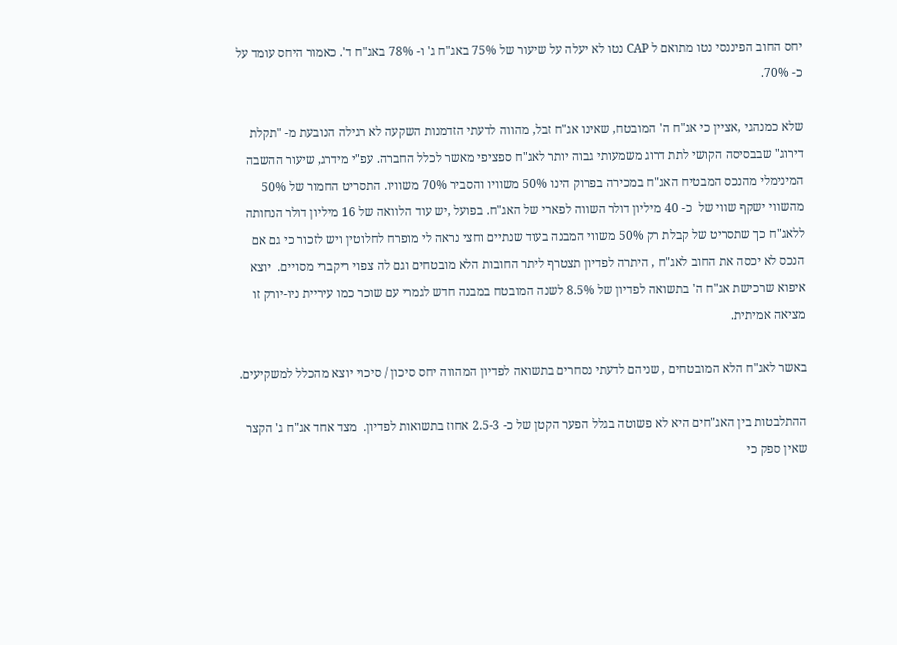יחס החוב הפיננסי נטו מתואם ל CAP נטו לא יעלה על שיעור של 75% באג"ח ג' ו- 78% באג"ח ד'. כאמור היחס עומד על כ- 70%.

שלא כמנהגי ,אציין כי אג"ח ה' המובטח, שאינו אג"ח זבל, מהווה לדעתי הזדמנות השקעה לא רגילה הנובעת מ- "תקלת דירוג" שבבסיסה הקושי לתת דרוג משמעותי גבוה יותר לאג"ח ספציפי מאשר לכלל החברה. עפ"י מידרג, שיעור ההשבה המינימלי מהנכס המבטיח האג"ח במכירה בפרוק הינו 50% משוויו והסביר 70% משוויו. התסריט החמור של 50% מהשווי ישקף שווי של  כ- 40 מיליון דולר השווה לפארי של האג"ח. בפועל ,יש עוד הלוואה של 16 מיליון דולר הנחותה ללאג"ח כך שתסריט של קבלת רק 50% משווי המבנה בעוד שנתיים וחצי נראה לי מופרח לחלוטין ויש לזכור כי גם אם הנכס לא יכסה את החוב לאג"ח , היתרה לפדיון תצטרף ליתר החובות הלא מובטחים וגם לה צפוי ריקברי מסויים.  יוצא איפוא שרכישת אג"ח ה' בתשואה לפדיון של 8.5% לשנה המובטח במבנה חדש לגמרי עם שוכר כמו עיריית ניו-יורק זו מציאה אמיתית.

באשר לאג"ח הלא המובטחים , שניהם לדעתי נסחרים בתשואה לפדיון המהווה יחס סיכון / סיכוי יוצא מהכלל למשקיעים.

ההתלבטות בין האג"חים היא לא פשוטה בגלל הפער הקטן של כ- 2.5-3 אחוז בתשואות לפדיון.  מצד אחד אג"ח ג' הקצר שאין ספק כי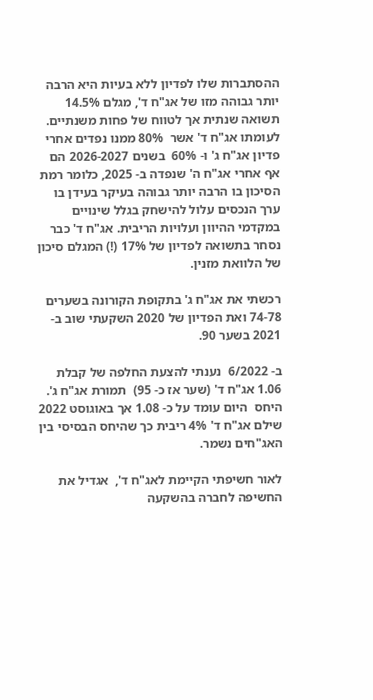ההסתברות שלו לפדיון ללא בעיות היא הרבה יותר גבוהה מזו של אג"ח ד', מגלם 14.5% תשואה שנתית אך לטווח של פחות משנתיים. לעומתו אג"ח ד' אשר  80% ממנו נפדים אחרי פדיון אג"ח ג' ו- 60%  בשנים 2026-2027 הם אף אחרי אג"ח ה' שנפדה ב- 2025, כלומר רמת הסיכון בו הרבה יותר גבוהה בעיקר בעידן בו ערך הנכסים עלול להישחק בגלל שינויים במקדמי ההיוון ועלויות הריבית. אג"ח ד' כבר  נסחר בתשואה לפדיון של 17% (!) המגלם סיכון של הלוואת מזנין.

רכשתי את אג"ח ג' בתקופת הקורונה בשערים 74-78 ואת הפדיון של 2020 השקעתי שוב ב- 2021 בשער 90.

ב- 6/2022  נענתי להצעת החלפה של קבלת  1.06 אג"ח ד' (שער אז כ- 95)  תמורת אג"ח ג'.  היחס  היום עומד על כ- 1.08 אך באוגוסט 2022 שילם אג"ח ד' 4% ריבית כך שהיחס הבסיסי בין האג"חים נשמר.

לאור חשיפתי הקיימת לאג"ח ד',  אגדיל את החשיפה לחברה בהשקעה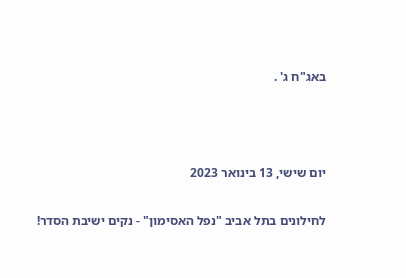באג"ח ג' .



יום שישי, 13 בינואר 2023

לחילונים בתל אביב "נפל האסימון" - נקים ישיבת הסדר!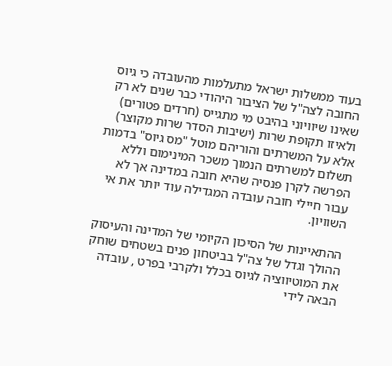בעוד ממשלות ישראל מתעלמות מהעובדה כי גיוס החובה לצה"ל של הציבור היהודי כבר שנים לא רק שאינו שיוויוני בהיבט מי מתגייס (חרדים פטורים) ולאיזו תקופת שרות (ישיבות הסדר שרות מקוצר)  אלא על המשרתים והוריהם מוטל "מס גיוס" בדמות תשלום למשרתים הנמוך משכר המינימום וללא הפרשה לקרן פנסיה שהיא חובה במדינה אך לא עבור חיילי חובה עובדה המגדילה עוד יותר את אי השוויון.

ההתאיינות של הסיכון הקיומי של המדינה והעיסוק ההולך וגדל של צה"ל בביטחון פנים בשטחים שוחק את המוטיווציה לגיוס בכלל ולקרבי בפרט , עובדה הבאה לידי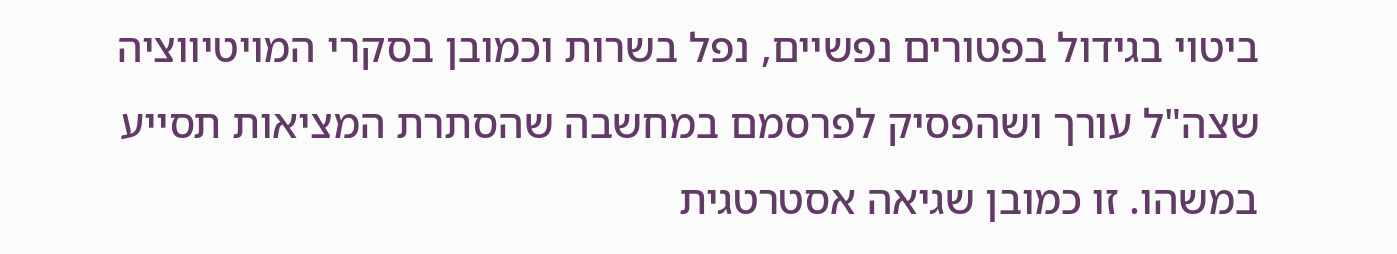ביטוי בגידול בפטורים נפשיים, נפל בשרות וכמובן בסקרי המויטיווציה שצה"ל עורך ושהפסיק לפרסמם במחשבה שהסתרת המציאות תסייע במשהו. זו כמובן שגיאה אסטרטגית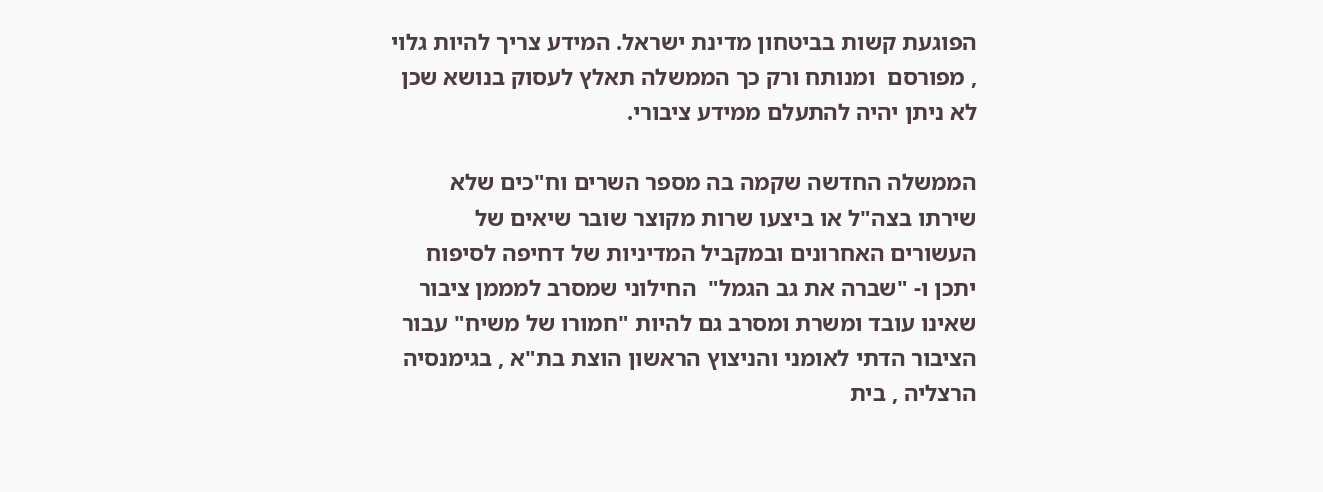הפוגעת קשות בביטחון מדינת ישראל. המידע צריך להיות גלוי , מפורסם  ומנותח ורק כך הממשלה תאלץ לעסוק בנושא שכן לא ניתן יהיה להתעלם ממידע ציבורי.

הממשלה החדשה שקמה בה מספר השרים וח"כים שלא שירתו בצה"ל או ביצעו שרות מקוצר שובר שיאים של העשורים האחרונים ובמקביל המדיניות של דחיפה לסיפוח יתכן ו- "שברה את גב הגמל"  החילוני שמסרב למממן ציבור שאינו עובד ומשרת ומסרב גם להיות "חמורו של משיח" עבור הציבור הדתי לאומני והניצוץ הראשון הוצת בת"א , בגימנסיה הרצליה , בית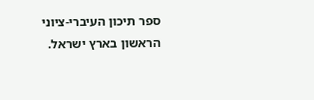ספר תיכון העיברי-ציוני הראשון בארץ ישראל.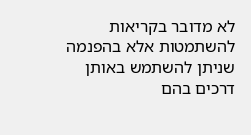לא מדובר בקריאות להשתמטות אלא בהפנמה שניתן להשתמש באותן דרכים בהם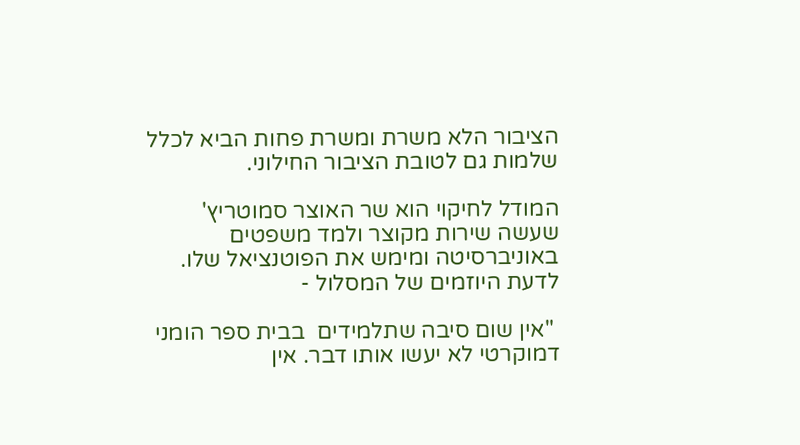הציבור הלא משרת ומשרת פחות הביא לכלל שלמות גם לטובת הציבור החילוני.

המודל לחיקוי הוא שר האוצר סמוטריץ' שעשה שירות מקוצר ולמד משפטים באוניברסיטה ומימש את הפוטנציאל שלו. לדעת היוזמים של המסלול -

 "אין שום סיבה שתלמידים  בבית ספר הומני דמוקרטי לא יעשו אותו דבר. אין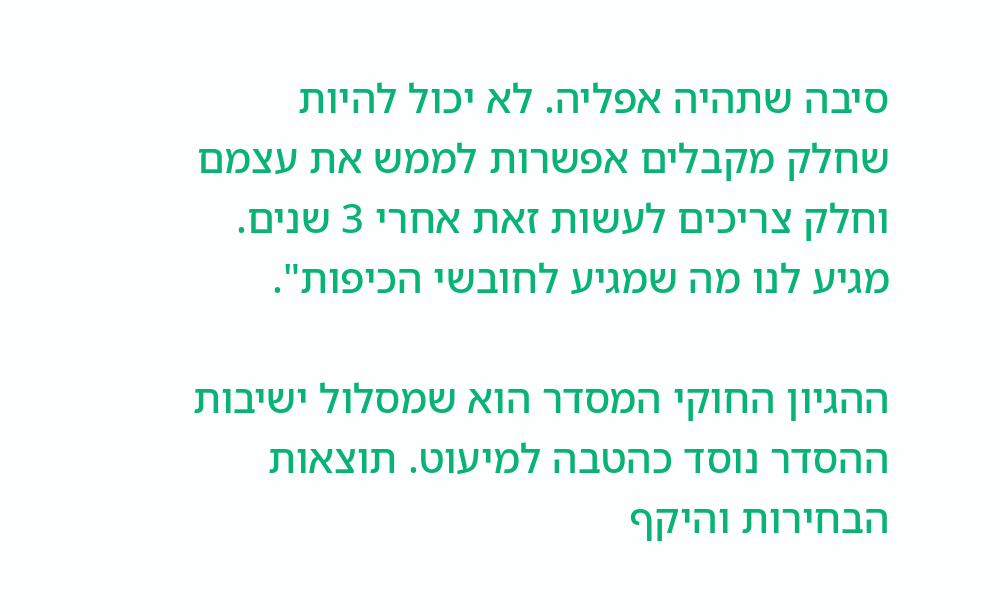סיבה שתהיה אפליה. לא יכול להיות שחלק מקבלים אפשרות לממש את עצמם וחלק צריכים לעשות זאת אחרי 3 שנים. מגיע לנו מה שמגיע לחובשי הכיפות".

ההגיון החוקי המסדר הוא שמסלול ישיבות ההסדר נוסד כהטבה למיעוט. תוצאות הבחירות והיקף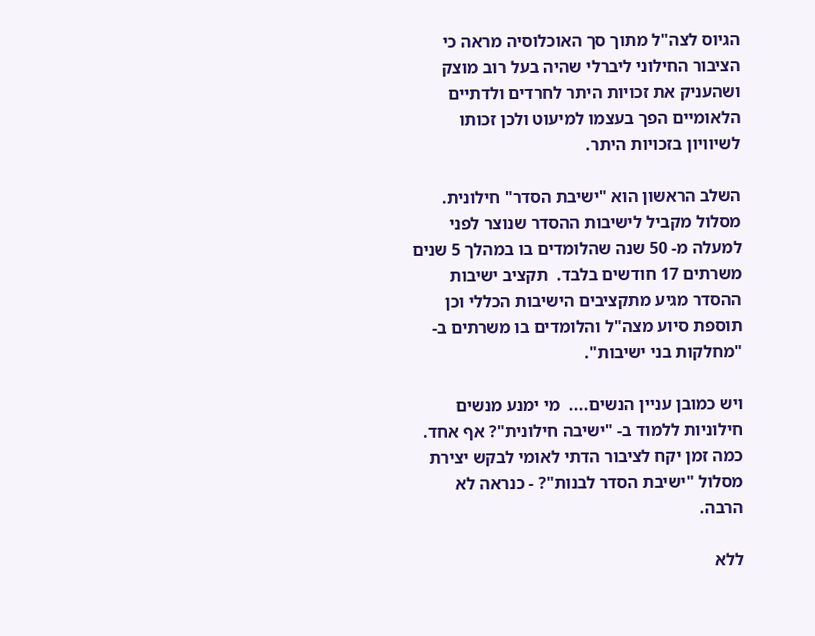הגיוס לצה"ל מתוך סך האוכלוסיה מראה כי הציבור החילוני ליברלי שהיה בעל רוב מוצק ושהעניק את זכויות היתר לחרדים ולדתיים הלאומיים הפך בעצמו למיעוט ולכן זכותו לשיוויון בזכויות היתר.

השלב הראשון הוא "ישיבת הסדר" חילונית. מסלול מקביל לישיבות ההסדר שנוצר לפני למעלה מ- 50 שנה שהלומדים בו במהלך 5 שנים  משרתים 17 חודשים בלבד.  תקציב ישיבות ההסדר מגיע מתקציבים הישיבות הכללי וכן תוספת סיוע מצה"ל והלומדים בו משרתים ב- "מחלקות בני ישיבות".

ויש כמובן עניין הנשים....  מי ימנע מנשים חילוניות ללמוד ב- "ישיבה חילונית"? אף אחד. כמה זמן יקח לציבור הדתי לאומי לבקש יצירת מסלול "ישיבת הסדר לבנות"? - כנראה לא הרבה.

ללא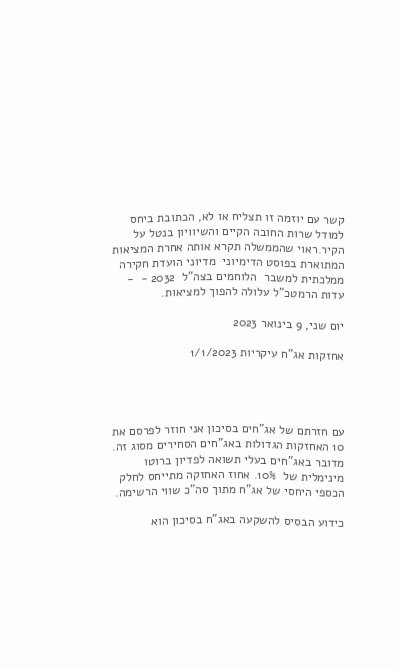קשר עם יוזמה זו תצליח או לא, הכתובת ביחס למודל שרות החובה הקיים והשיוויון בנטל על הקיר.ראוי שהממשלה תקרא אותה אחרת המציאות המתוארת בפוסט הדימיוני  מדיוני הועדת חקירה ממלכתית למשבר  הלוחמים בצה"ל  2032 -  - עדות הרמטכ"ל עלולה להפוך למציאות.

יום שני, 9 בינואר 2023

אחזקות אג"ח עיקריות 1/1/2023




עם חזרתם של אג"חים בסיכון אני חוזר לפרסם את 10 האחזקות הגדולות באג"חים הסחירים מסוג זה. מדובר באג"חים בעלי תשואה לפדיון ברוטו מינימלית של  10%. אחוז האחזקה מתייחס לחלק הכספי היחסי של אג"ח מתוך סה"כ שווי הרשימה.

כידוע הבסיס להשקעה באג"ח בסיכון הוא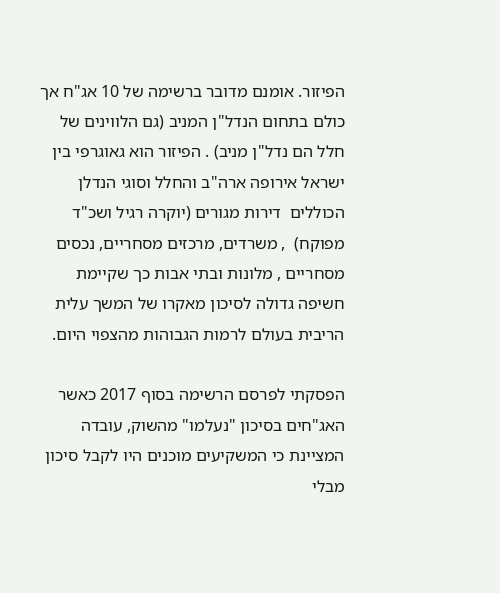הפיזור. אומנם מדובר ברשימה של 10 אג"ח אך כולם בתחום הנדל"ן המניב (גם הלווינים של חלל הם נדל"ן מניב) . הפיזור הוא גאוגרפי בין ישראל אירופה ארה"ב והחלל וסוגי הנדלן הכוללים  דירות מגורים (יוקרה רגיל ושכ"ד מפוקח)  , משרדים, מרכזים מסחריים, נכסים מסחריים , מלונות ובתי אבות כך שקיימת חשיפה גדולה לסיכון מאקרו של המשך עלית הריבית בעולם לרמות הגבוהות מהצפוי היום.

הפסקתי לפרסם הרשימה בסוף 2017 כאשר האג"חים בסיכון "נעלמו" מהשוק, עובדה המציינת כי המשקיעים מוכנים היו לקבל סיכון מבלי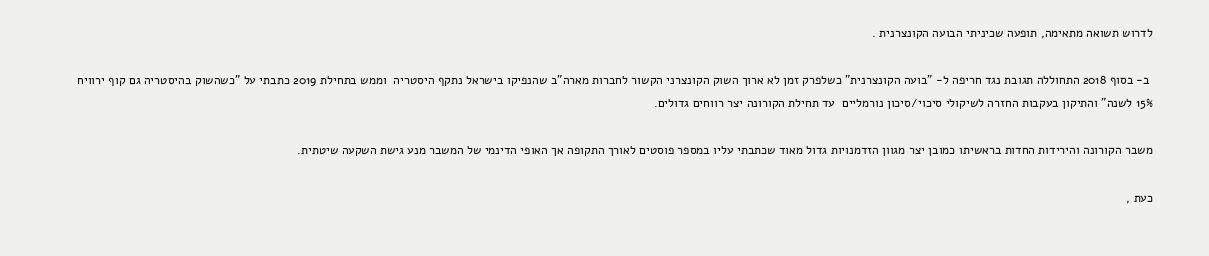לדרוש תשואה מתאימה, תופעה שכיניתי הבועה הקונצרנית .

 ב- בסוף 2018 התחוללה תגובת נגד חריפה ל- "בועה הקונצרנית" כשלפרק זמן לא ארוך השוק הקונצרני הקשור לחברות מארה"ב שהנפיקו בישראל נתקף היסטריה  וממש בתחילת 2019 כתבתי על "כשהשוק בהיסטריה גם קוף ירוויח 15% לשנה" והתיקון בעקבות החזרה לשיקולי סיכוי/סיכון נורמליים  עד תחילת הקורונה יצר רווחים גדולים.

משבר הקורונה והירידות החדות בראשיתו כמובן יצר מגוון הזדמנויות גדול מאוד שכתבתי עליו במספר פוסטים לאורך התקופה אך האופי הדינמי של המשבר מנע גישת השקעה שיטתית.

כעת ,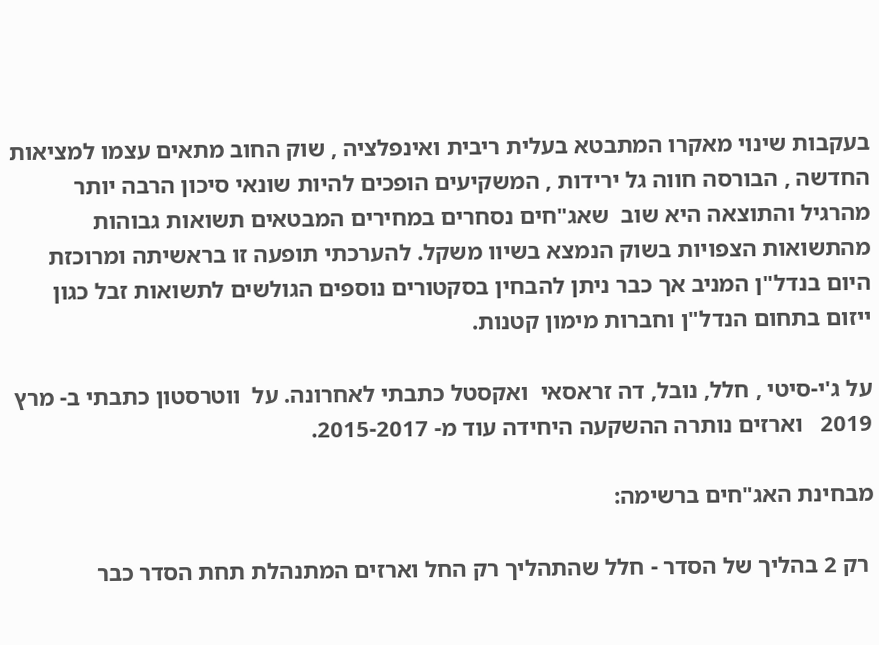בעקבות שינוי מאקרו המתבטא בעלית ריבית ואינפלציה , שוק החוב מתאים עצמו למציאות החדשה , הבורסה חווה גל ירידות , המשקיעים הופכים להיות שונאי סיכון הרבה יותר מהרגיל והתוצאה היא שוב  שאג"חים נסחרים במחירים המבטאים תשואות גבוהות מהתשואות הצפויות בשוק הנמצא בשיוו משקל. להערכתי תופעה זו בראשיתה ומרוכזת היום בנדל"ן המניב אך כבר ניתן להבחין בסקטורים נוספים הגולשים לתשואות זבל כגון ייזום בתחום הנדל"ן וחברות מימון קטנות.

על ג'י-סיטי , חלל, נובל, דה זראסאי  ואקסטל כתבתי לאחרונה. על  ווטרסטון כתבתי ב- מרץ 2019   וארזים נותרה ההשקעה היחידה עוד מ- 2015-2017.

מבחינת האג"חים ברשימה:

 רק 2 בהליך של הסדר - חלל שהתהליך רק החל וארזים המתנהלת תחת הסדר כבר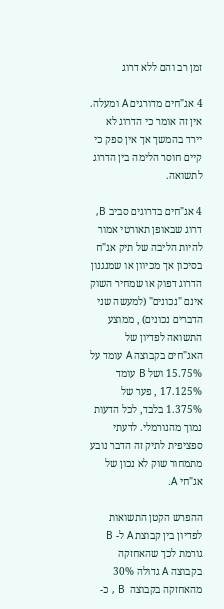זמן רב והם ללא דרוג

4 אג"חים מדורגים A ומעלה. אין זה אומר כי הדרוג לא יירד בהמשך אך אין ספק כי קיים חוסר הלימה בין הדרוג לתשואה.

4 אג"חים בדרוגים סביב B, דרוג שבאופן תאורטי אמור להיות הליבה של תיק אג"ח בסיכון אך מכיוון או שמנגנון הדרוג דפוק או שמחיר השוק אינם "נכונים" (למעשה שני הדברים נכונים) , ממוצע התשואה לפדיון של האג"חים בקבוצה A עומד על 15.75% ושל B עומד  17.125% , פער של 1.375% בלבד, לכל הדעות נמוך מהנורמלי. לדעתי ספציפית לתיק זה הדבר נובע מתמחור שוק לא נכון של אג"חי A.

ההפרש הקטן התשואות לפדיון בין קבוצת A ל- B גורמת לכך שהאחזקה בקבוצה A גדולה 30% מהאחזקה בקבוצה  B , כ-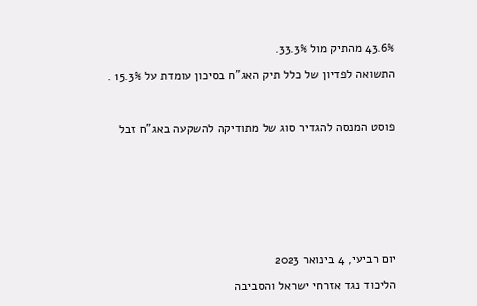43.6% מהתיק מול 33.3%.

התשואה לפדיון של כלל תיק האג"ח בסיכון עומדת על 15.3% .



פוסט המנסה להגדיר סוג של מתודיקה להשקעה באג"ח זבל









יום רביעי, 4 בינואר 2023

הליכוד נגד אזרחי ישראל והסביבה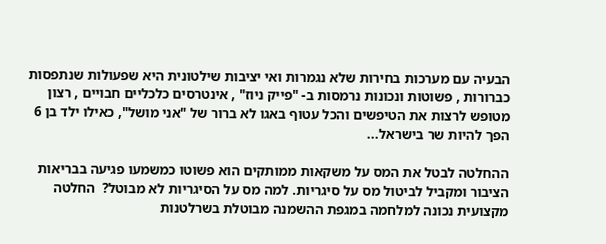הבעיה עם מערכות בחירות שלא נגמרות ואי יציבות שילטונית היא שפעולות שנתפסות כברורות , פשוטות ונכונות נרמסות ב- "פייק ניוז" , אינטרסים כלכליים חבויים , רצון מטופש לרצות את הטיפשים והכל עטוף באגו לא ברור של "אני מושל", כאילו ילד בן 6 הפך להיות שר בישראל...

ההחלטה לבטל את המס על משקאות ממותקים הוא פשוטו כמשמעו פגיעה בבריאות הציבור ומקביל לביטול מס על סיגריות. למה מס על הסיגריות לא מבוטל?  החלטה מקצועית נכונה למלחמה במגפת ההשמנה מבוטלת בשרלטנות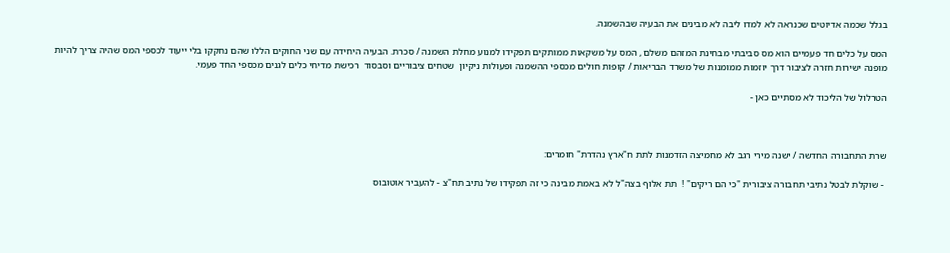בגלל שכמה אדיוטים שכנראה לא למדו ליבה לא מבינים את הבעיה שבהשמנה.

המס על כלים חד פעמיים הוא מס סביבתי מבחינת המזהם משלם , המס על משקאות ממותקים תפקידו למנוע מחלת השמנה / סכרת. הבעיה היחידה עם שני החוקים הללו שהם נחקקו בלי ייעוד לכספי המס שהיה צריך להיות מופנה ישירות חזרה לציבור דרך יוזמות ממומנות של משרד הבריאות / קופות חולים מכספי ההשמנה ופעולות ניקיון  שטחים ציבוריים וסבסוד  רכישת מדיחי כלים לגנים מכספי החד פעמי.

הטרלול של הליכוד לא מסתיים כאן -



שרת התחבורה החדשה / ישנה מירי רגב לא מחמיצה הזדמנות לתת ח"ארץ נהדרת" חומרים:

 - שוקלת לבטל נתיבי תחבורה ציבורית "כי הם ריקים" !  תת אלוף בצה"ל לא באמת מבינה כי זה תפקידו של נתיב תח"צ - להעביר אוטובוס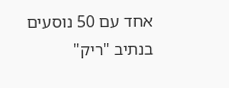אחד עם 50 נוסעים בנתיב "ריק"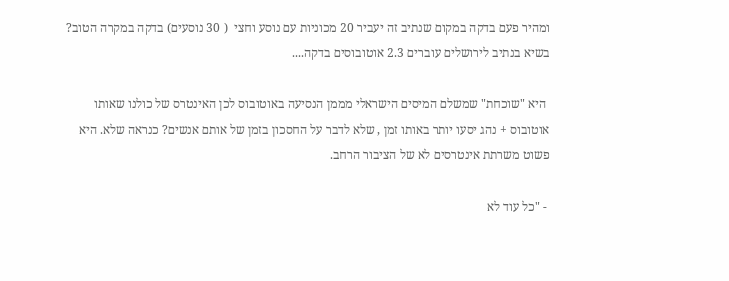ומהיר פעם בדקה במקום שנתיב זה יעביר 20 מכוניות עם נוסע וחצי  ( 30 נוסעים) בדקה במקרה הטוב?  בשיא בנתיב לירושלים עוברים 2.3 אוטובוסים בדקה....

 היא "שוכחת" שמשלם המיסים הישראלי מממן הנסיעה באוטובוס לכן האינטרס של כולנו שאותו אוטובוס + נהג יסעו יותר באותו זמן , שלא לדבר על החסכון בזמן של אותם אנשים? כנראה שלא. היא פשוט משרתת אינטרסים לא של הציבור הרחב.

 - "כל עוד לא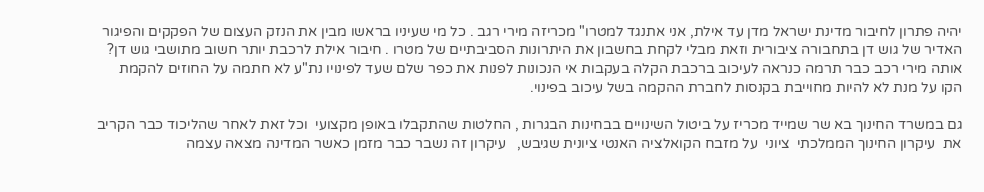יהיה פתרון לחיבור מדינת ישראל מדן עד אילת, אני אתנגד למטרו" מכריזה מירי רגב . כל מי שעיניו בראשו מבין את הנזק העצום של הפקקים והפיגור האדיר של גוש דן בתחבורה ציבורית וזאת מבלי לקחת בחשבון את היתרונות הסביבתיים של מטרו . חיבור אילת לרכבת יותר חשוב מתושבי גוש דן? אותה מירי רכב כבר תרמה כנראה לעיכוב ברכבת הקלה בעקבות אי הנכונות לפנות את כפר שלם שעד לפינויו נת"ע לא חתמה על החוזים להקמת הקו על מנת לא להיות מחוייבת בקנסות לחברת ההקמה בשל עיכוב בפינוי.

גם במשרד החינוך בא שר שמייד מכריז על ביטול השינויים בבחינות הבגרות , החלטות שהתקבלו באופן מקצועי  וכל זאת לאחר שהליכוד כבר הקריב את  עיקרון החינוך הממלכתי  ציוני  על מזבח הקואלציה האנטי ציונית שגיבש,   עיקרון זה נשבר כבר מזמן כאשר המדינה מצאה עצמה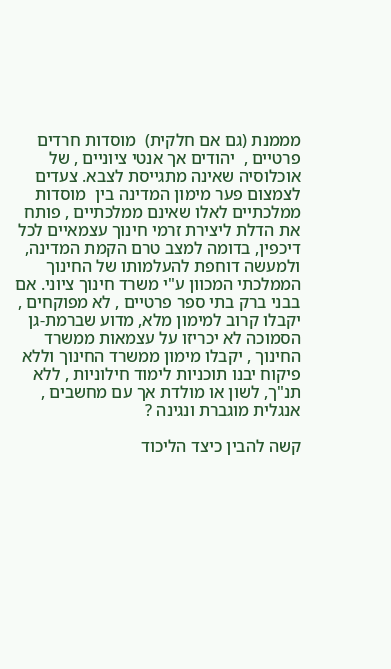מממנת (גם אם חלקית)  מוסדות חרדים פרטיים ,  יהודים אך אנטי ציוניים , של אוכלוסיה שאינה מתגייסת לצבא. צעדים לצמצום פער מימון המדינה בין  מוסדות ממלכתיים לאלו שאינם ממלכתיים , פותח את הדלת ליצירת זרמי חינוך עצמאיים לכל דיכפין, בדומה למצב טרם הקמת המדינה,  ולמעשה דוחפת להעלמותו של החינוך הממלכתי המכוון ע"י משרד חינוך ציוני. אם בבני ברק בתי ספר פרטיים , לא מפוקחים , יקבלו קרוב למימון מלא, מדוע שברמת-גן הסמוכה לא יכריזו על עצמאות ממשרד החינוך , יקבלו מימון ממשרד החינוך וללא פיקוח יבנו תוכניות לימוד חילוניות , ללא תנ"ך, לשון או מולדת אך עם מחשבים , אנגלית מוגברת ונגינה ?

קשה להבין כיצד הליכוד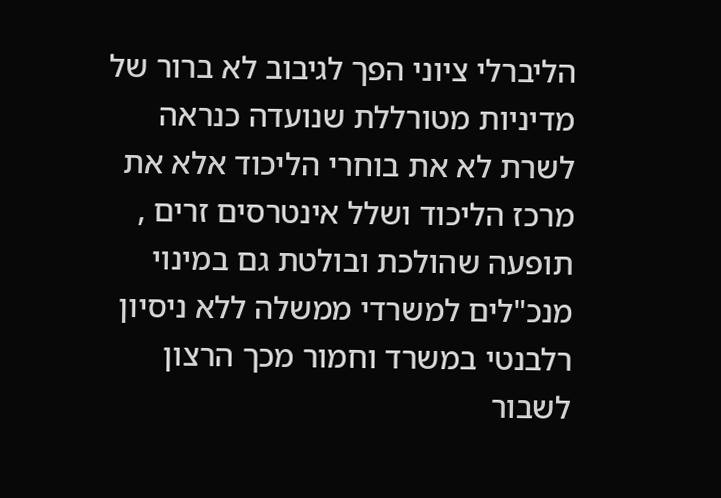הליברלי ציוני הפך לגיבוב לא ברור של מדיניות מטורללת שנועדה כנראה לשרת לא את בוחרי הליכוד אלא את מרכז הליכוד ושלל אינטרסים זרים , תופעה שהולכת ובולטת גם במינוי מנכ"לים למשרדי ממשלה ללא ניסיון רלבנטי במשרד וחמור מכך הרצון לשבור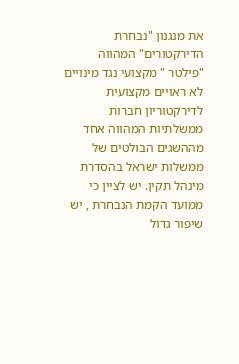את מנגנון "נבחרת הדירקטורים" המהווה "פילטר " מקצועי נגד מינויים לא ראויים מקצועית לדירקטוריון חברות ממשלתיות המהווה אחד מההשגים הבולטים של ממשלות ישראל בהסדרת מינהל תקין. יש לציין כי ממועד הקמת הנבחרת , יש שיפור גדול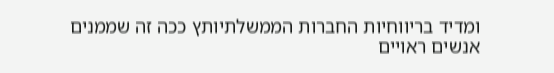ומדיד בריווחיות החברות הממשלתיותץ ככה זה שממנים אנשים ראויים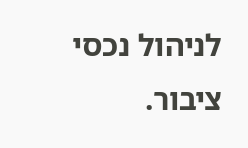לניהול נכסי ציבור.